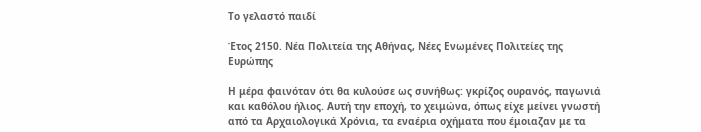Το γελαστό παιδί

Έτος 2150. Νέα Πολιτεία της Αθήνας, Νέες Ενωμένες Πολιτείες της Ευρώπης

Η μέρα φαινόταν ότι θα κυλούσε ως συνήθως: γκρίζος ουρανός, παγωνιά και καθόλου ήλιος. Αυτή την εποχή, το χειμώνα, όπως είχε μείνει γνωστή από τα Αρχαιολογικά Χρόνια, τα εναέρια οχήματα που έμοιαζαν με τα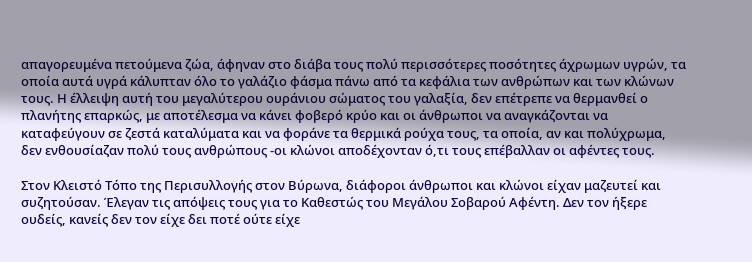απαγορευμένα πετούμενα ζώα, άφηναν στο διάβα τους πολύ περισσότερες ποσότητες άχρωμων υγρών, τα οποία αυτά υγρά κάλυπταν όλο το γαλάζιο φάσμα πάνω από τα κεφάλια των ανθρώπων και των κλώνων τους. Η έλλειψη αυτή του μεγαλύτερου ουράνιου σώματος του γαλαξία, δεν επέτρεπε να θερμανθεί ο πλανήτης επαρκώς, με αποτέλεσμα να κάνει φοβερό κρύο και οι άνθρωποι να αναγκάζονται να καταφεύγουν σε ζεστά καταλύματα και να φοράνε τα θερμικά ρούχα τους, τα οποία, αν και πολύχρωμα, δεν ενθουσίαζαν πολύ τους ανθρώπους -οι κλώνοι αποδέχονταν ό,τι τους επέβαλλαν οι αφέντες τους.

Στον Κλειστό Τόπο της Περισυλλογής στον Βύρωνα, διάφοροι άνθρωποι και κλώνοι είχαν μαζευτεί και συζητούσαν. Έλεγαν τις απόψεις τους για το Καθεστώς του Μεγάλου Σοβαρού Αφέντη. Δεν τον ήξερε ουδείς, κανείς δεν τον είχε δει ποτέ ούτε είχε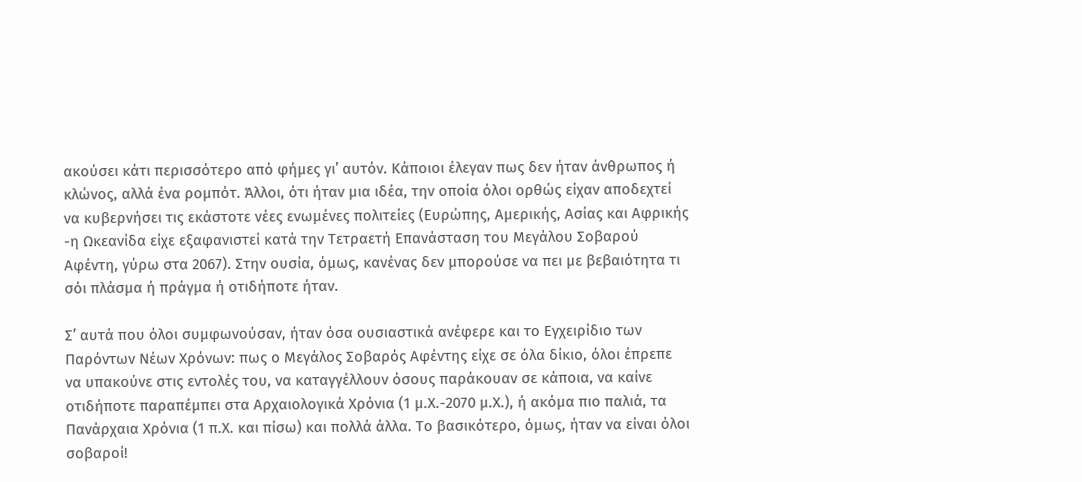ακούσει κάτι περισσότερο από φήμες γι’ αυτόν. Κάποιοι έλεγαν πως δεν ήταν άνθρωπος ή κλώνος, αλλά ένα ρομπότ. Άλλοι, ότι ήταν μια ιδέα, την οποία όλοι ορθώς είχαν αποδεχτεί να κυβερνήσει τις εκάστοτε νέες ενωμένες πολιτείες (Ευρώπης, Αμερικής, Ασίας και Αφρικής -η Ωκεανίδα είχε εξαφανιστεί κατά την Τετραετή Επανάσταση του Μεγάλου Σοβαρού Αφέντη, γύρω στα 2067). Στην ουσία, όμως, κανένας δεν μπορούσε να πει με βεβαιότητα τι σόι πλάσμα ή πράγμα ή οτιδήποτε ήταν.

Σ’ αυτά που όλοι συμφωνούσαν, ήταν όσα ουσιαστικά ανέφερε και το Εγχειρίδιο των Παρόντων Νέων Χρόνων: πως ο Μεγάλος Σοβαρός Αφέντης είχε σε όλα δίκιο, όλοι έπρεπε να υπακούνε στις εντολές του, να καταγγέλλουν όσους παράκουαν σε κάποια, να καίνε οτιδήποτε παραπέμπει στα Αρχαιολογικά Χρόνια (1 μ.Χ.-2070 μ.Χ.), ή ακόμα πιο παλιά, τα Πανάρχαια Χρόνια (1 π.Χ. και πίσω) και πολλά άλλα. Το βασικότερο, όμως, ήταν να είναι όλοι σοβαροί!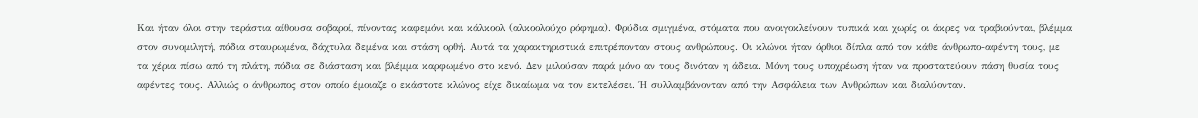Και ήταν όλοι στην τεράστια αίθουσα σοβαροί, πίνοντας καφεμόνι και κάλκοολ (αλκοολούχο ρόφημα). Φρύδια σμιγμένα, στόματα που ανοιγοκλείνουν τυπικά και χωρίς οι άκρες να τραβιούνται, βλέμμα στον συνομιλητή, πόδια σταυρωμένα, δάχτυλα δεμένα και στάση ορθή. Αυτά τα χαρακτηριστικά επιτρέπονταν στους ανθρώπους. Οι κλώνοι ήταν όρθιοι δίπλα από τον κάθε άνθρωπο-αφέντη τους, με τα χέρια πίσω από τη πλάτη, πόδια σε διάσταση και βλέμμα καρφωμένο στο κενό. Δεν μιλούσαν παρά μόνο αν τους δινόταν η άδεια. Μόνη τους υποχρέωση ήταν να προστατεύουν πάση θυσία τους αφέντες τους. Αλλιώς ο άνθρωπος στον οποίο έμοιαζε ο εκάστοτε κλώνος είχε δικαίωμα να τον εκτελέσει. Ή συλλαμβάνονταν από την Ασφάλεια των Ανθρώπων και διαλύονταν.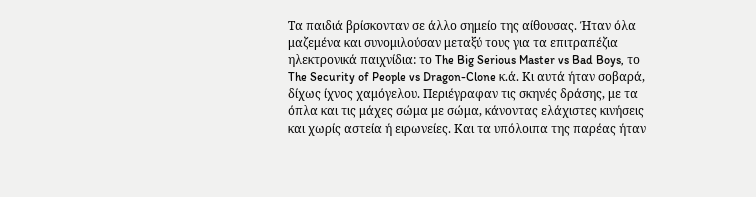Τα παιδιά βρίσκονταν σε άλλο σημείο της αίθουσας. Ήταν όλα μαζεμένα και συνομιλούσαν μεταξύ τους για τα επιτραπέζια ηλεκτρονικά παιχνίδια: το The Big Serious Master vs Bad Boys, το The Security of People vs Dragon-Clone κ.ά. Κι αυτά ήταν σοβαρά, δίχως ίχνος χαμόγελου. Περιέγραφαν τις σκηνές δράσης, με τα όπλα και τις μάχες σώμα με σώμα, κάνοντας ελάχιστες κινήσεις και χωρίς αστεία ή ειρωνείες. Και τα υπόλοιπα της παρέας ήταν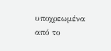υποχρεωμένα από το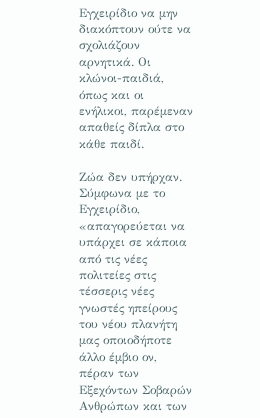Εγχειρίδιο να μην διακόπτουν ούτε να σχολιάζουν αρνητικά. Οι κλώνοι-παιδιά, όπως και οι ενήλικοι, παρέμεναν απαθείς δίπλα στο κάθε παιδί.

Ζώα δεν υπήρχαν. Σύμφωνα με το Εγχειρίδιο, «απαγορεύεται να υπάρχει σε κάποια από τις νέες πολιτείες στις τέσσερις νέες γνωστές ηπείρους του νέου πλανήτη μας οποιοδήποτε άλλο έμβιο ον, πέραν των Εξεχόντων Σοβαρών Ανθρώπων και των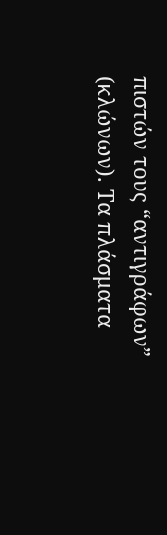πιστών τους “αντιγράφων” (κλώνων). Τα πλάσματα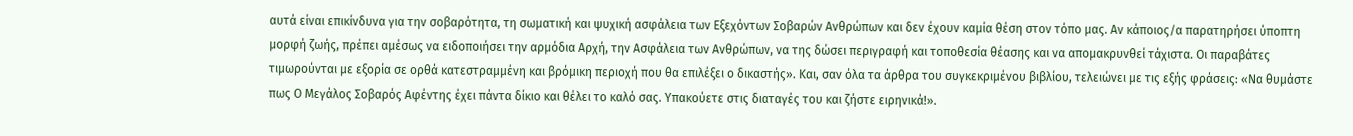αυτά είναι επικίνδυνα για την σοβαρότητα, τη σωματική και ψυχική ασφάλεια των Εξεχόντων Σοβαρών Ανθρώπων και δεν έχουν καμία θέση στον τόπο μας. Αν κάποιος/α παρατηρήσει ύποπτη μορφή ζωής, πρέπει αμέσως να ειδοποιήσει την αρμόδια Αρχή, την Ασφάλεια των Ανθρώπων, να της δώσει περιγραφή και τοποθεσία θέασης και να απομακρυνθεί τάχιστα. Οι παραβάτες τιμωρούνται με εξορία σε ορθά κατεστραμμένη και βρόμικη περιοχή που θα επιλέξει ο δικαστής». Και, σαν όλα τα άρθρα του συγκεκριμένου βιβλίου, τελειώνει με τις εξής φράσεις: «Να θυμάστε πως Ο Μεγάλος Σοβαρός Αφέντης έχει πάντα δίκιο και θέλει το καλό σας. Υπακούετε στις διαταγές του και ζήστε ειρηνικά!».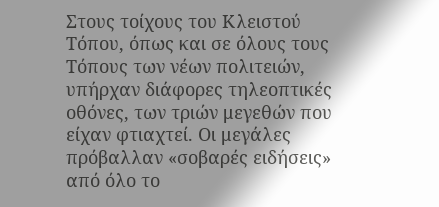Στους τοίχους του Κλειστού Τόπου, όπως και σε όλους τους Τόπους των νέων πολιτειών, υπήρχαν διάφορες τηλεοπτικές οθόνες, των τριών μεγεθών που είχαν φτιαχτεί. Οι μεγάλες πρόβαλλαν «σοβαρές ειδήσεις» από όλο το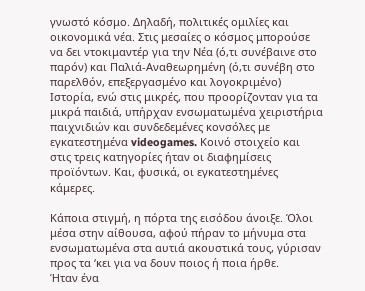γνωστό κόσμο. Δηλαδή, πολιτικές ομιλίες και οικονομικά νέα. Στις μεσαίες ο κόσμος μπορούσε να δει ντοκιμαντέρ για την Νέα (ό,τι συνέβαινε στο παρόν) και Παλιά-Αναθεωρημένη (ό,τι συνέβη στο παρελθόν, επεξεργασμένο και λογοκριμένο) Ιστορία, ενώ στις μικρές, που προορίζονταν για τα μικρά παιδιά, υπήρχαν ενσωματωμένα χειριστήρια παιχνιδιών και συνδεδεμένες κονσόλες με εγκατεστημένα videogames. Κοινό στοιχείο και στις τρεις κατηγορίες ήταν οι διαφημίσεις προϊόντων. Και, φυσικά, οι εγκατεστημένες κάμερες.

Κάποια στιγμή, η πόρτα της εισόδου άνοιξε. Όλοι μέσα στην αίθουσα, αφού πήραν το μήνυμα στα ενσωματωμένα στα αυτιά ακουστικά τους, γύρισαν προς τα ‘κει για να δουν ποιος ή ποια ήρθε.
Ήταν ένα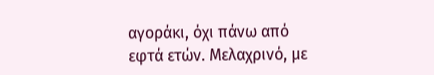αγοράκι, όχι πάνω από εφτά ετών. Μελαχρινό, με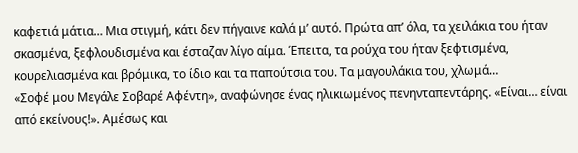καφετιά μάτια… Μια στιγμή, κάτι δεν πήγαινε καλά μ’ αυτό. Πρώτα απ’ όλα, τα χειλάκια του ήταν σκασμένα, ξεφλουδισμένα και έσταζαν λίγο αίμα. Έπειτα, τα ρούχα του ήταν ξεφτισμένα, κουρελιασμένα και βρόμικα, το ίδιο και τα παπούτσια του. Τα μαγουλάκια του, χλωμά…
«Σοφέ μου Μεγάλε Σοβαρέ Αφέντη», αναφώνησε ένας ηλικιωμένος πενηνταπεντάρης. «Είναι… είναι από εκείνους!». Αμέσως και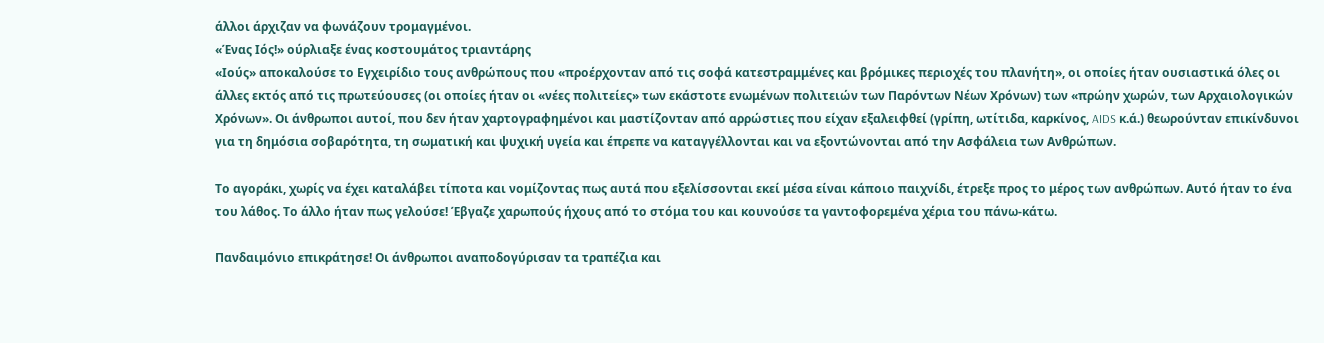άλλοι άρχιζαν να φωνάζουν τρομαγμένοι.
«Ένας Ιός!» ούρλιαξε ένας κοστουμάτος τριαντάρης
«Ιούς» αποκαλούσε το Εγχειρίδιο τους ανθρώπους που «προέρχονταν από τις σοφά κατεστραμμένες και βρόμικες περιοχές του πλανήτη», οι οποίες ήταν ουσιαστικά όλες οι άλλες εκτός από τις πρωτεύουσες (οι οποίες ήταν οι «νέες πολιτείες» των εκάστοτε ενωμένων πολιτειών των Παρόντων Νέων Χρόνων) των «πρώην χωρών, των Αρχαιολογικών Χρόνων». Οι άνθρωποι αυτοί, που δεν ήταν χαρτογραφημένοι και μαστίζονταν από αρρώστιες που είχαν εξαλειφθεί (γρίπη, ωτίτιδα, καρκίνος, AIDS κ.ά.) θεωρούνταν επικίνδυνοι για τη δημόσια σοβαρότητα, τη σωματική και ψυχική υγεία και έπρεπε να καταγγέλλονται και να εξοντώνονται από την Ασφάλεια των Ανθρώπων.

Το αγοράκι, χωρίς να έχει καταλάβει τίποτα και νομίζοντας πως αυτά που εξελίσσονται εκεί μέσα είναι κάποιο παιχνίδι, έτρεξε προς το μέρος των ανθρώπων. Αυτό ήταν το ένα του λάθος. Το άλλο ήταν πως γελούσε! Έβγαζε χαρωπούς ήχους από το στόμα του και κουνούσε τα γαντοφορεμένα χέρια του πάνω-κάτω.

Πανδαιμόνιο επικράτησε! Οι άνθρωποι αναποδογύρισαν τα τραπέζια και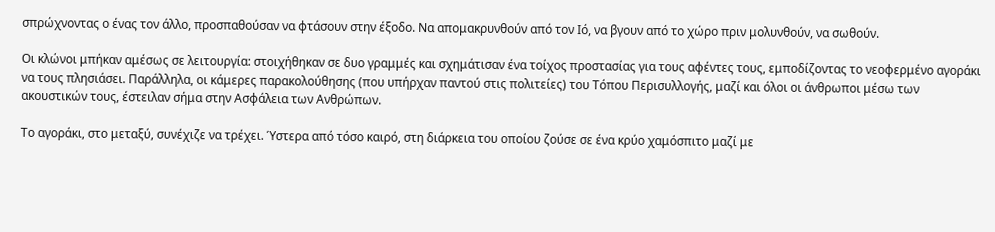σπρώχνοντας ο ένας τον άλλο, προσπαθούσαν να φτάσουν στην έξοδο. Να απομακρυνθούν από τον Ιό, να βγουν από το χώρο πριν μολυνθούν, να σωθούν.

Οι κλώνοι μπήκαν αμέσως σε λειτουργία: στοιχήθηκαν σε δυο γραμμές και σχημάτισαν ένα τοίχος προστασίας για τους αφέντες τους, εμποδίζοντας το νεοφερμένο αγοράκι να τους πλησιάσει. Παράλληλα, οι κάμερες παρακολούθησης (που υπήρχαν παντού στις πολιτείες) του Τόπου Περισυλλογής, μαζί και όλοι οι άνθρωποι μέσω των ακουστικών τους, έστειλαν σήμα στην Ασφάλεια των Ανθρώπων.

Το αγοράκι, στο μεταξύ, συνέχιζε να τρέχει. Ύστερα από τόσο καιρό, στη διάρκεια του οποίου ζούσε σε ένα κρύο χαμόσπιτο μαζί με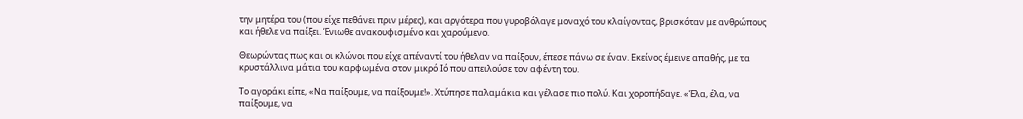την μητέρα του (που είχε πεθάνει πριν μέρες), και αργότερα που γυροβόλαγε μοναχό του κλαίγοντας, βρισκόταν με ανθρώπους και ήθελε να παίξει. Ένιωθε ανακουφισμένο και χαρούμενο.

Θεωρώντας πως και οι κλώνοι που είχε απέναντί του ήθελαν να παίξουν, έπεσε πάνω σε έναν. Εκείνος έμεινε απαθής, με τα κρυστάλλινα μάτια του καρφωμένα στον μικρό Ιό που απειλούσε τον αφέντη του.

Το αγοράκι είπε, «Να παίξουμε, να παίξουμε!». Χτύπησε παλαμάκια και γέλασε πιο πολύ. Και χοροπήδαγε. «Έλα, έλα, να παίξουμε, να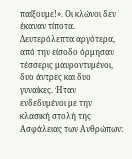παίξουμε!». Οι κλώνοι δεν έκαναν τίποτα.
Δευτερόλεπτα αργότερα, από την είσοδο όρμησαν τέσσερις μαυροντυμένοι, δυο άντρες και δυο γυναίκες. Ήταν ενδεδυμένοι με την κλασική στολή της Ασφάλειας των Ανθρώπων: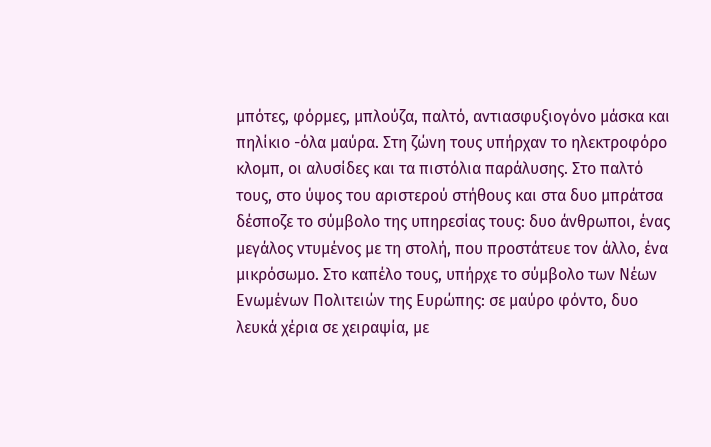μπότες, φόρμες, μπλούζα, παλτό, αντιασφυξιογόνο μάσκα και πηλίκιο -όλα μαύρα. Στη ζώνη τους υπήρχαν το ηλεκτροφόρο κλομπ, οι αλυσίδες και τα πιστόλια παράλυσης. Στο παλτό τους, στο ύψος του αριστερού στήθους και στα δυο μπράτσα δέσποζε το σύμβολο της υπηρεσίας τους: δυο άνθρωποι, ένας μεγάλος ντυμένος με τη στολή, που προστάτευε τον άλλο, ένα μικρόσωμο. Στο καπέλο τους, υπήρχε το σύμβολο των Νέων Ενωμένων Πολιτειών της Ευρώπης: σε μαύρο φόντο, δυο λευκά χέρια σε χειραψία, με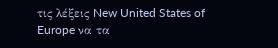τις λέξεις New United States of Europe να τα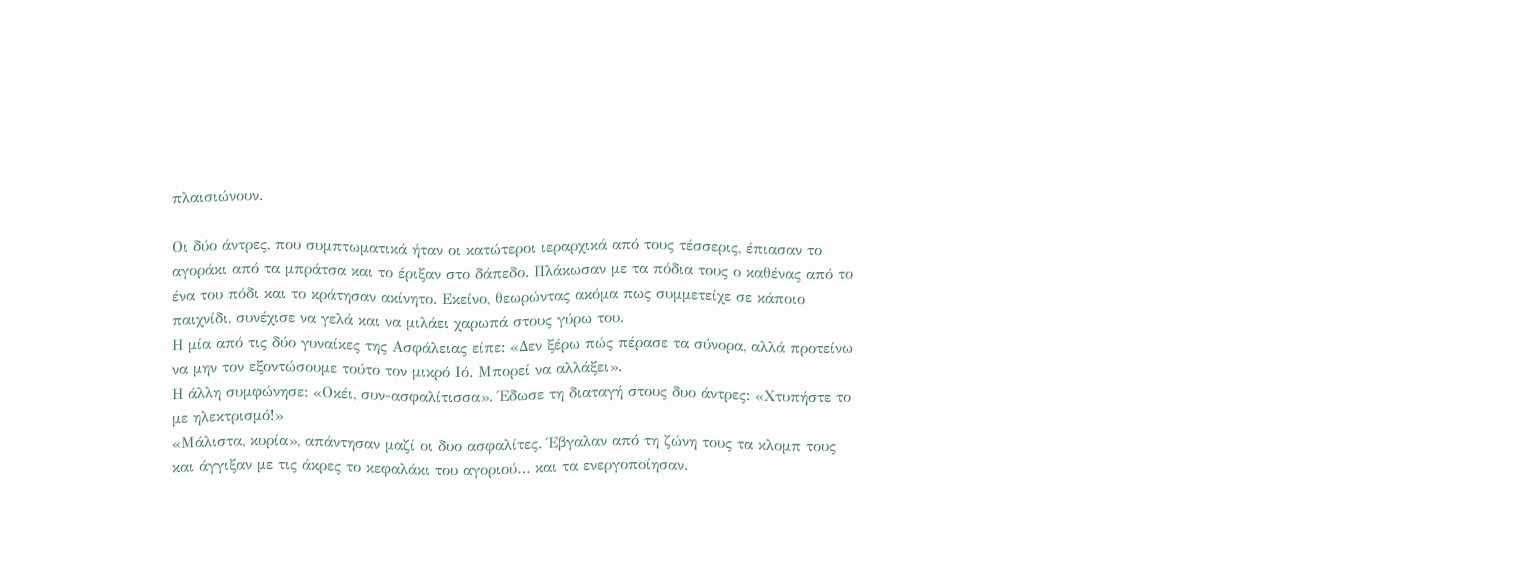πλαισιώνουν.

Οι δύο άντρες, που συμπτωματικά ήταν οι κατώτεροι ιεραρχικά από τους τέσσερις, έπιασαν το αγοράκι από τα μπράτσα και το έριξαν στο δάπεδο. Πλάκωσαν με τα πόδια τους ο καθένας από το ένα του πόδι και το κράτησαν ακίνητο. Εκείνο, θεωρώντας ακόμα πως συμμετείχε σε κάποιο παιχνίδι, συνέχισε να γελά και να μιλάει χαρωπά στους γύρω του.
Η μία από τις δύο γυναίκες της Ασφάλειας είπε: «Δεν ξέρω πώς πέρασε τα σύνορα, αλλά προτείνω να μην τον εξοντώσουμε τούτο τον μικρό Ιό. Μπορεί να αλλάξει».
Η άλλη συμφώνησε: «Οκέι, συν-ασφαλίτισσα». Έδωσε τη διαταγή στους δυο άντρες: «Χτυπήστε το με ηλεκτρισμό!»
«Μάλιστα, κυρία», απάντησαν μαζί οι δυο ασφαλίτες. Έβγαλαν από τη ζώνη τους τα κλομπ τους και άγγιξαν με τις άκρες το κεφαλάκι του αγοριού… και τα ενεργοποίησαν.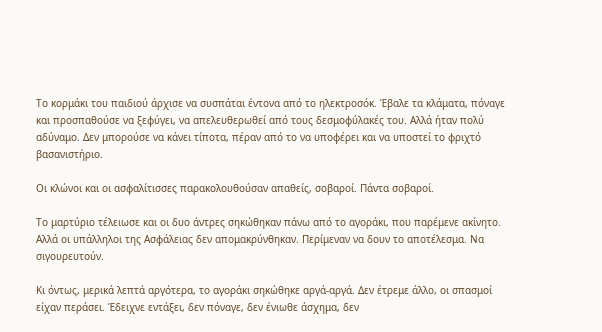Το κορμάκι του παιδιού άρχισε να συσπάται έντονα από το ηλεκτροσόκ. Έβαλε τα κλάματα, πόναγε και προσπαθούσε να ξεφύγει, να απελευθερωθεί από τους δεσμοφύλακές του. Αλλά ήταν πολύ αδύναμο. Δεν μπορούσε να κάνει τίποτα, πέραν από το να υποφέρει και να υποστεί το φριχτό βασανιστήριο.

Οι κλώνοι και οι ασφαλίτισσες παρακολουθούσαν απαθείς, σοβαροί. Πάντα σοβαροί.

Το μαρτύριο τέλειωσε και οι δυο άντρες σηκώθηκαν πάνω από το αγοράκι, που παρέμενε ακίνητο. Αλλά οι υπάλληλοι της Ασφάλειας δεν απομακρύνθηκαν. Περίμεναν να δουν το αποτέλεσμα. Να σιγουρευτούν.

Κι όντως, μερικά λεπτά αργότερα, το αγοράκι σηκώθηκε αργά-αργά. Δεν έτρεμε άλλο, οι σπασμοί είχαν περάσει. Έδειχνε εντάξει, δεν πόναγε, δεν ένιωθε άσχημα, δεν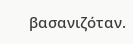βασανιζόταν.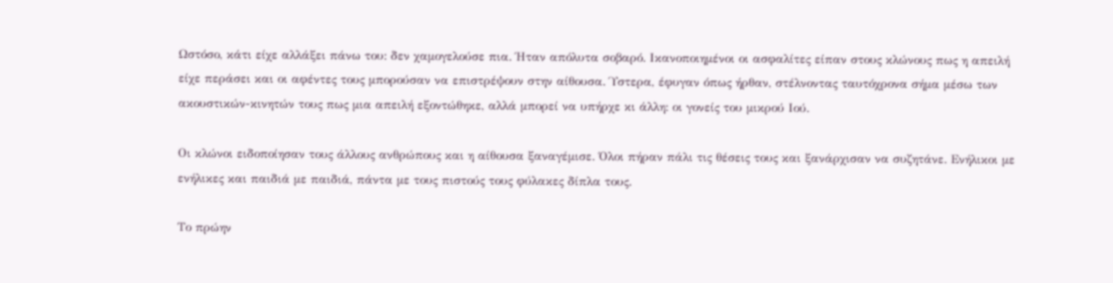Ωστόσο, κάτι είχε αλλάξει πάνω του: δεν χαμογελούσε πια. Ήταν απόλυτα σοβαρό. Ικανοποιημένοι οι ασφαλίτες είπαν στους κλώνους πως η απειλή είχε περάσει και οι αφέντες τους μπορούσαν να επιστρέψουν στην αίθουσα. Ύστερα, έφυγαν όπως ήρθαν, στέλνοντας ταυτόχρονα σήμα μέσω των ακουστικών-κινητών τους πως μια απειλή εξοντώθηκε, αλλά μπορεί να υπήρχε κι άλλη: οι γονείς του μικρού Ιού.

Οι κλώνοι ειδοποίησαν τους άλλους ανθρώπους και η αίθουσα ξαναγέμισε. Όλοι πήραν πάλι τις θέσεις τους και ξανάρχισαν να συζητάνε. Ενήλικοι με ενήλικες και παιδιά με παιδιά, πάντα με τους πιστούς τους φύλακες δίπλα τους.

Το πρώην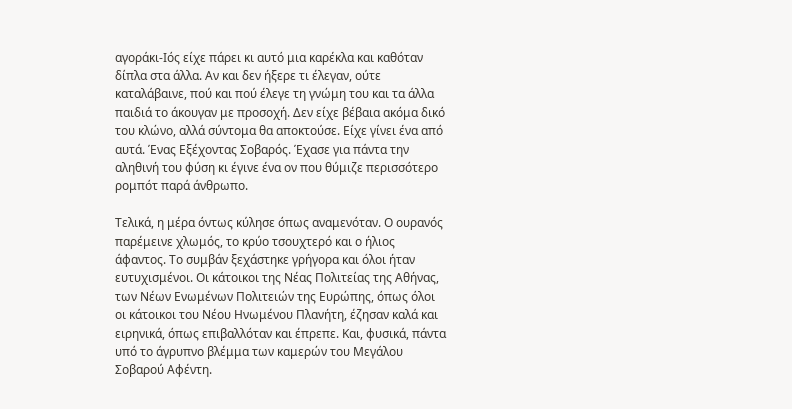αγοράκι-Ιός είχε πάρει κι αυτό μια καρέκλα και καθόταν δίπλα στα άλλα. Αν και δεν ήξερε τι έλεγαν, ούτε καταλάβαινε, πού και πού έλεγε τη γνώμη του και τα άλλα παιδιά το άκουγαν με προσοχή. Δεν είχε βέβαια ακόμα δικό του κλώνο, αλλά σύντομα θα αποκτούσε. Είχε γίνει ένα από αυτά. Ένας Εξέχοντας Σοβαρός. Έχασε για πάντα την αληθινή του φύση κι έγινε ένα ον που θύμιζε περισσότερο ρομπότ παρά άνθρωπο.

Τελικά, η μέρα όντως κύλησε όπως αναμενόταν. Ο ουρανός παρέμεινε χλωμός, το κρύο τσουχτερό και ο ήλιος άφαντος. Το συμβάν ξεχάστηκε γρήγορα και όλοι ήταν ευτυχισμένοι. Οι κάτοικοι της Νέας Πολιτείας της Αθήνας, των Νέων Ενωμένων Πολιτειών της Ευρώπης, όπως όλοι οι κάτοικοι του Νέου Ηνωμένου Πλανήτη, έζησαν καλά και ειρηνικά, όπως επιβαλλόταν και έπρεπε. Και, φυσικά, πάντα υπό το άγρυπνο βλέμμα των καμερών του Μεγάλου Σοβαρού Αφέντη.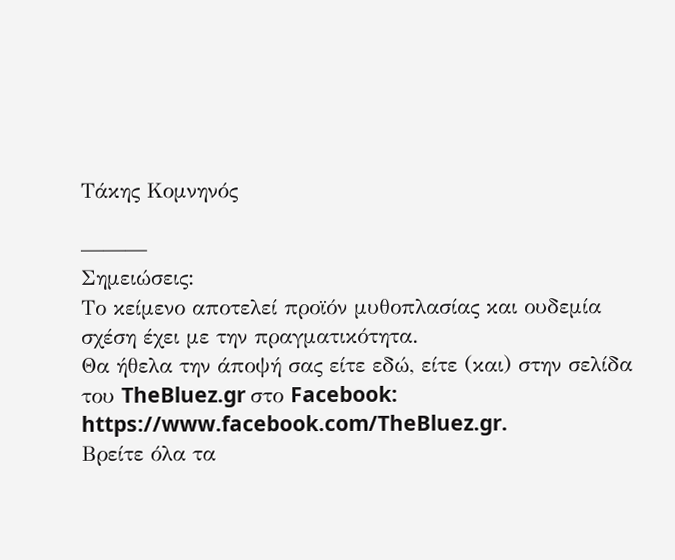Τάκης Κομνηνός

———
Σημειώσεις:
Το κείμενο αποτελεί προϊόν μυθοπλασίας και ουδεμία σχέση έχει με την πραγματικότητα.
Θα ήθελα την άποψή σας είτε εδώ, είτε (και) στην σελίδα του TheBluez.gr στο Facebook: https://www.facebook.com/TheBluez.gr.
Βρείτε όλα τα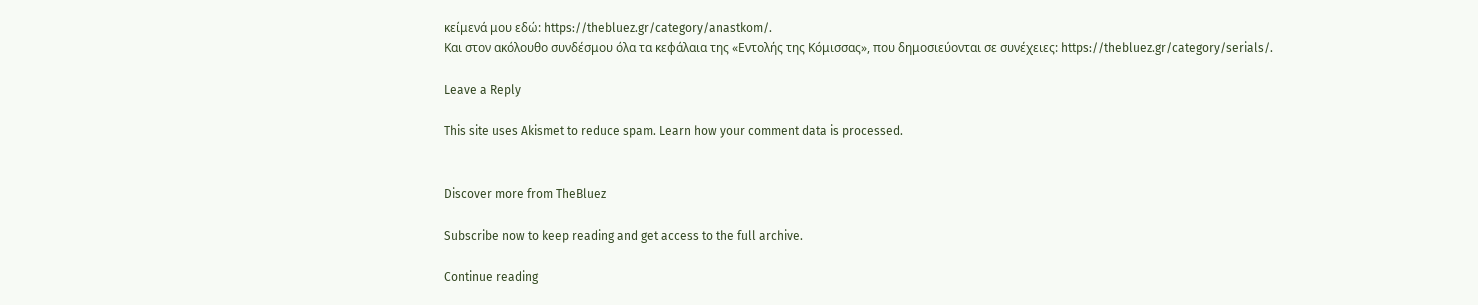κείμενά μου εδώ: https://thebluez.gr/category/anastkom/.
Και στον ακόλουθο συνδέσμου όλα τα κεφάλαια της «Εντολής της Κόμισσας», που δημοσιεύονται σε συνέχειες: https://thebluez.gr/category/serials/.

Leave a Reply

This site uses Akismet to reduce spam. Learn how your comment data is processed.


Discover more from TheBluez

Subscribe now to keep reading and get access to the full archive.

Continue reading